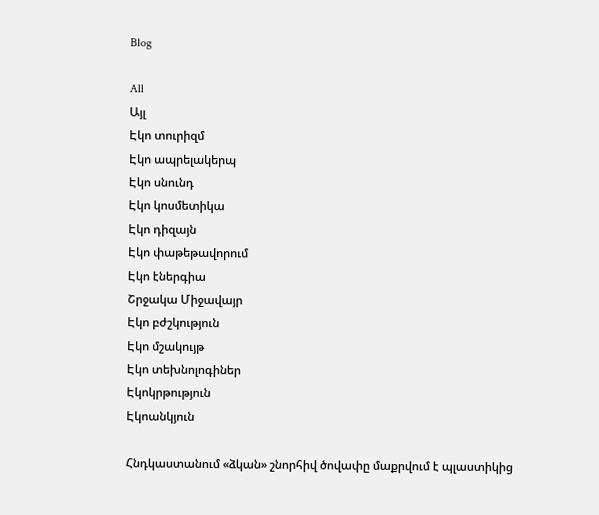Blog

All
Այլ
Էկո տուրիզմ
Էկո ապրելակերպ
Էկո սնունդ
Էկո կոսմետիկա
Էկո դիզայն
Էկո փաթեթավորում
Էկո էներգիա
Շրջակա Միջավայր
Էկո բժշկություն
Էկո մշակույթ
Էկո տեխնոլոգիներ
Էկոկրթություն
Էկոանկյուն

Հնդկաստանում «ձկան» շնորհիվ ծովափը մաքրվում է պլաստիկից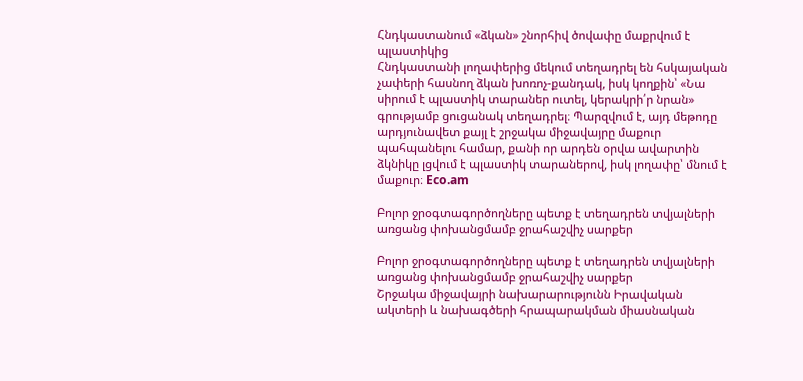Հնդկաստանում «ձկան» շնորհիվ ծովափը մաքրվում է պլաստիկից
Հնդկաստանի լողափերից մեկում տեղադրել են հսկայական չափերի հասնող ձկան խոռոչ-քանդակ, իսկ կողքին՝ «Նա սիրում է պլաստիկ տարաներ ուտել, կերակրի՛ր նրան» գրությամբ ցուցանակ տեղադրել։ Պարզվում է, այդ մեթոդը արդյունավետ քայլ է շրջակա միջավայրը մաքուր պահպանելու համար, քանի որ արդեն օրվա ավարտին ձկնիկը լցվում է պլաստիկ տարաներով, իսկ լողափը՝ մնում է մաքուր։ Eco.am

Բոլոր ջրօգտագործողները պետք է տեղադրեն տվյալների առցանց փոխանցմամբ ջրահաշվիչ սարքեր

Բոլոր ջրօգտագործողները պետք է տեղադրեն տվյալների առցանց փոխանցմամբ ջրահաշվիչ սարքեր
Շրջակա միջավայրի նախարարությունն Իրավական ակտերի և նախագծերի հրապարակման միասնական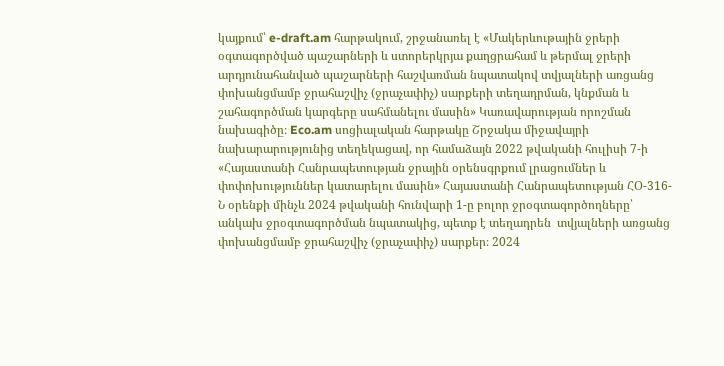կայքում՝ e-draft.am հարթակում, շրջանառել է «Մակերևութային ջրերի օգտագործված պաշարների և ստորերկրյա քաղցրահամ և թերմալ ջրերի արդյունահանված պաշարների հաշվառման նպատակով տվյալների առցանց փոխանցմամբ ջրահաշվիչ (ջրաչափիչ) սարքերի տեղադրման, կնքման և շահագործման կարգերը սահմանելու մասին» Կառավարության որոշման նախագիծը։ Eco.am սոցիալական հարթակը Շրջակա միջավայրի նախարարությունից տեղեկացավ, որ համաձայն 2022 թվականի հուլիսի 7-ի «Հայաստանի Հանրապետության ջրային օրենսգրքում լրացումներ և փոփոխություններ կատարելու մասին» Հայաստանի Հանրապետության ՀՕ-316-Ն օրենքի մինչև 2024 թվականի հունվարի 1-ը բոլոր ջրօգտագործողները՝ անկախ ջրօգտագործման նպատակից, պետք է տեղադրեն  տվյալների առցանց փոխանցմամբ ջրահաշվիչ (ջրաչափիչ) սարքեր։ 2024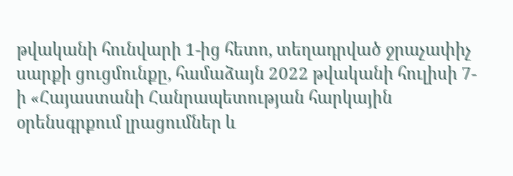թվականի հունվարի 1-ից հետո, տեղադրված ջրաչափիչ սարքի ցուցմունքը, համաձայն 2022 թվականի հուլիսի 7-ի «Հայաստանի Հանրապետության հարկային օրենսգրքում լրացումներ և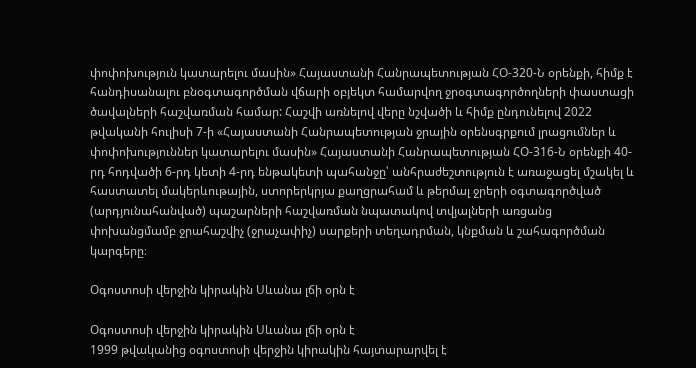փոփոխություն կատարելու մասին» Հայաստանի Հանրապետության ՀՕ-320-Ն օրենքի, հիմք է հանդիսանալու բնօգտագործման վճարի օբյեկտ համարվող ջրօգտագործողների փաստացի ծավալների հաշվառման համար: Հաշվի առնելով վերը նշվածի և հիմք ընդունելով 2022 թվականի հուլիսի 7-ի «Հայաստանի Հանրապետության ջրային օրենսգրքում լրացումներ և փոփոխություններ կատարելու մասին» Հայաստանի Հանրապետության ՀՕ-316-Ն օրենքի 40-րդ հոդվածի 6-րդ կետի 4-րդ ենթակետի պահանջը՝ անհրաժեշտություն է առաջացել մշակել և հաստատել մակերևութային, ստորերկրյա քաղցրահամ և թերմալ ջրերի օգտագործված (արդյունահանված) պաշարների հաշվառման նպատակով տվյալների առցանց փոխանցմամբ ջրահաշվիչ (ջրաչափիչ) սարքերի տեղադրման, կնքման և շահագործման կարգերը։

Օգոստոսի վերջին կիրակին Սևանա լճի օրն է

Օգոստոսի վերջին կիրակին Սևանա լճի օրն է
1999 թվականից օգոստոսի վերջին կիրակին հայտարարվել է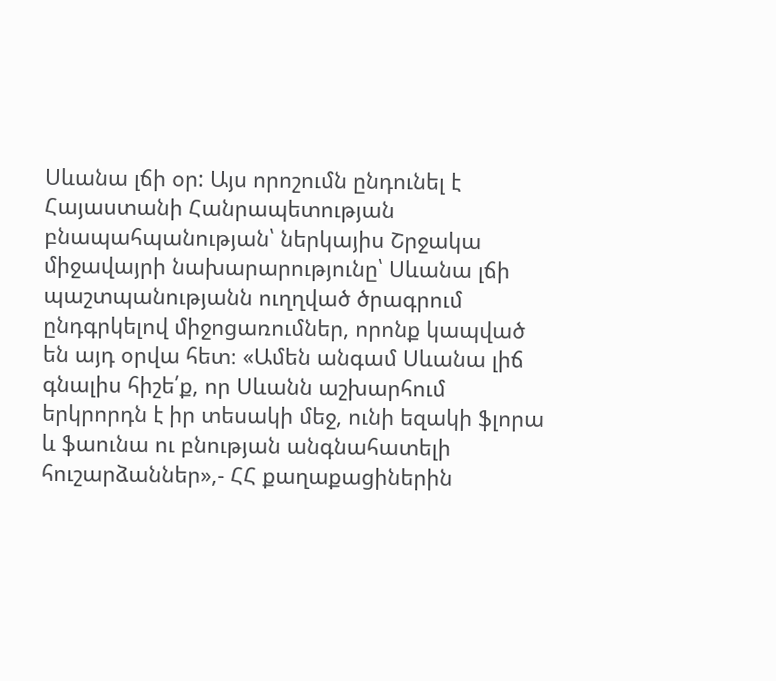Սևանա լճի օր: Այս որոշումն ընդունել է Հայաստանի Հանրապետության բնապահպանության՝ ներկայիս Շրջակա միջավայրի նախարարությունը՝ Սևանա լճի պաշտպանությանն ուղղված ծրագրում ընդգրկելով միջոցառումներ, որոնք կապված են այդ օրվա հետ։ «Ամեն անգամ Սևանա լիճ գնալիս հիշե՛ք, որ Սևանն աշխարհում երկրորդն է իր տեսակի մեջ, ունի եզակի ֆլորա և ֆաունա ու բնության անգնահատելի հուշարձաններ»,- ՀՀ քաղաքացիներին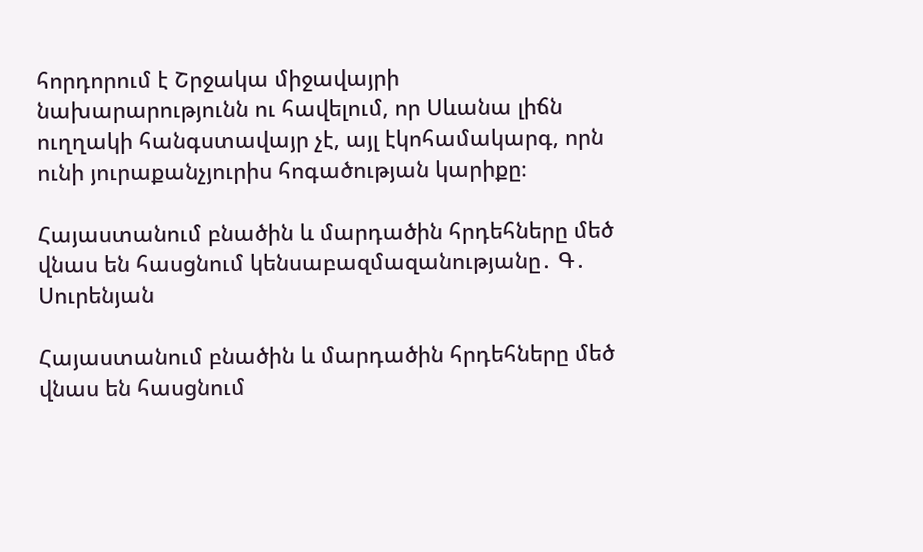հորդորում է Շրջակա միջավայրի նախարարությունն ու հավելում, որ Սևանա լիճն ուղղակի հանգստավայր չէ, այլ էկոհամակարգ, որն ունի յուրաքանչյուրիս հոգածության կարիքը։

Հայաստանում բնածին և մարդածին հրդեհները մեծ վնաս են հասցնում կենսաբազմազանությանը․ Գ․ Սուրենյան

Հայաստանում բնածին և մարդածին հրդեհները մեծ վնաս են հասցնում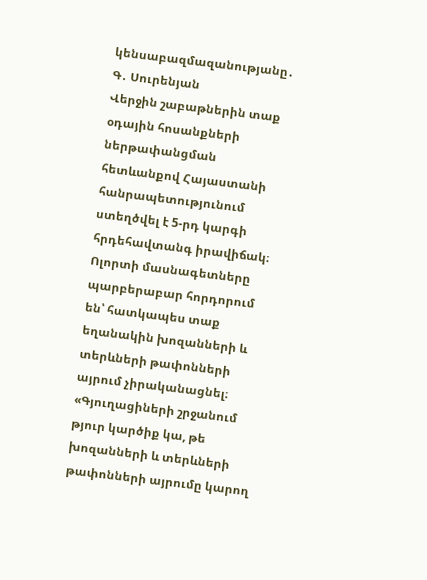կենսաբազմազանությանը․ Գ․ Սուրենյան
Վերջին շաբաթներին տաք օդային հոսանքների ներթափանցման հետևանքով Հայաստանի հանրապետությունում ստեղծվել է 5-րդ կարգի հրդեհավտանգ իրավիճակ։ Ոլորտի մասնագետները պարբերաբար հորդորում են՝ հատկապես տաք եղանակին խոզանների և տերևների թափոնների այրում չիրականացնել։ «Գյուղացիների շրջանում թյուր կարծիք կա, թե խոզանների և տերևների թափոնների այրումը կարող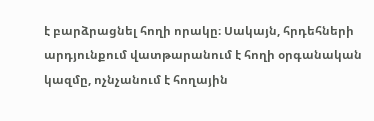է բարձրացնել հողի որակը։ Սակայն, հրդեհների արդյունքում վատթարանում է հողի օրգանական կազմը, ոչնչանում է հողային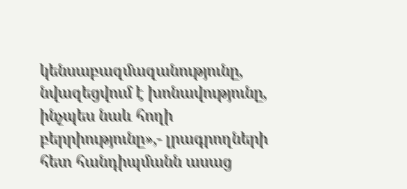կենսաբազմազանությունը, նվազեցվում է խոնավությունը, ինչպես նաև հողի բերրիությունը»,- լրագրողների հետ հանդիպմանն ասաց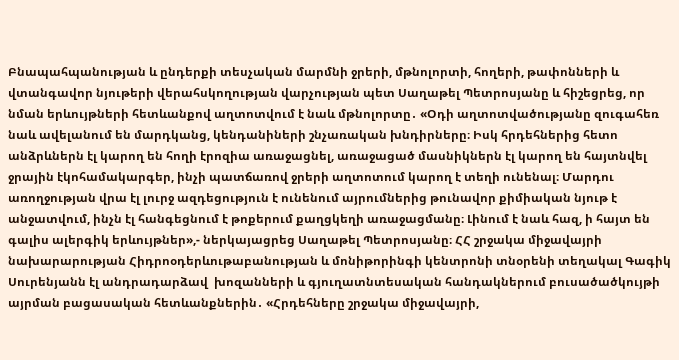Բնապահպանության և ընդերքի տեսչական մարմնի ջրերի, մթնոլորտի, հողերի, թափոնների և վտանգավոր նյութերի վերահսկողության վարչության պետ Սաղաթել Պետրոսյանը և հիշեցրեց, որ նման երևույթների հետևանքով աղտոտվում է նաև մթնոլորտը․ «Օդի աղտոտվածությանը զուգահեռ նաև ավելանում են մարդկանց, կենդանիների շնչառական խնդիրները։ Իսկ հրդեհներից հետո անձրևներն էլ կարող են հողի էրոզիա առաջացնել, առաջացած մասնիկներն էլ կարող են հայտնվել ջրային էկոհամակարգեր, ինչի պատճառով ջրերի աղտոտում կարող է տեղի ունենալ։ Մարդու առողջության վրա էլ լուրջ ազդեցություն է ունենում այրումներից թունավոր քիմիական նյութ է անջատվում, ինչն էլ հանգեցնում է թոքերում քաղցկեղի առաջացմանը։ Լինում է նաև հազ, ի հայտ են գալիս ալերգիկ երևույթներ»,- ներկայացրեց Սաղաթել Պետրոսյանը։ ՀՀ շրջակա միջավայրի նախարարության Հիդրոօդերևութաբանության և մոնիթորինգի կենտրոնի տնօրենի տեղակալ Գագիկ Սուրենյանն էլ անդրադարձավ  խոզանների և գյուղատնտեսական հանդակներում բուսածածկույթի այրման բացասական հետևանքներին․ «Հրդեհները շրջակա միջավայրի,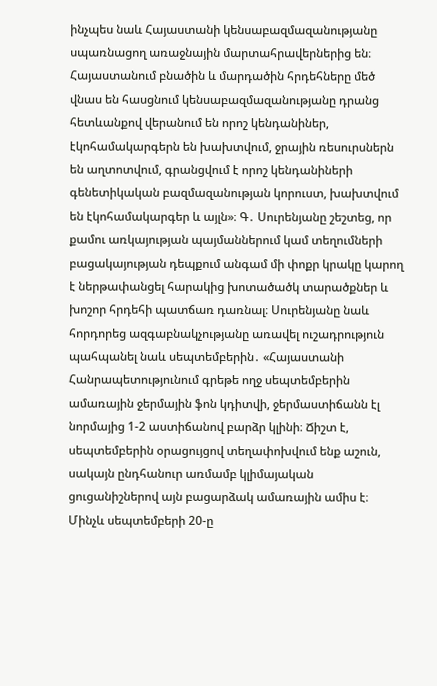ինչպես նաև Հայաստանի կենսաբազմազանությանը սպառնացող առաջնային մարտահրավերներից են։ Հայաստանում բնածին և մարդածին հրդեհները մեծ վնաս են հասցնում կենսաբազմազանությանը դրանց հետևանքով վերանում են որոշ կենդանիներ, էկոհամակարգերն են խախտվում, ջրային ռեսուրսներն են աղտոտվում, գրանցվում է որոշ կենդանիների գենետիկական բազմազանության կորուստ, խախտվում են էկոհամակարգեր և այլն»։ Գ․ Սուրենյանը շեշտեց, որ քամու առկայության պայմաններում կամ տեղումների բացակայության դեպքում անգամ մի փոքր կրակը կարող է ներթափանցել հարակից խոտածածկ տարածքներ և խոշոր հրդեհի պատճառ դառնալ։ Սուրենյանը նաև հորդորեց ազգաբնակչությանը առավել ուշադրություն պահպանել նաև սեպտեմբերին․ «Հայաստանի Հանրապետությունում գրեթե ողջ սեպտեմբերին ամառային ջերմային ֆոն կդիտվի, ջերմաստիճանն էլ նորմայից 1-2 աստիճանով բարձր կլինի։ Ճիշտ է, սեպտեմբերին օրացույցով տեղափոխվում ենք աշուն, սակայն ընդհանուր առմամբ կլիմայական ցուցանիշներով այն բացարձակ ամառային ամիս է։ Մինչև սեպտեմբերի 20-ը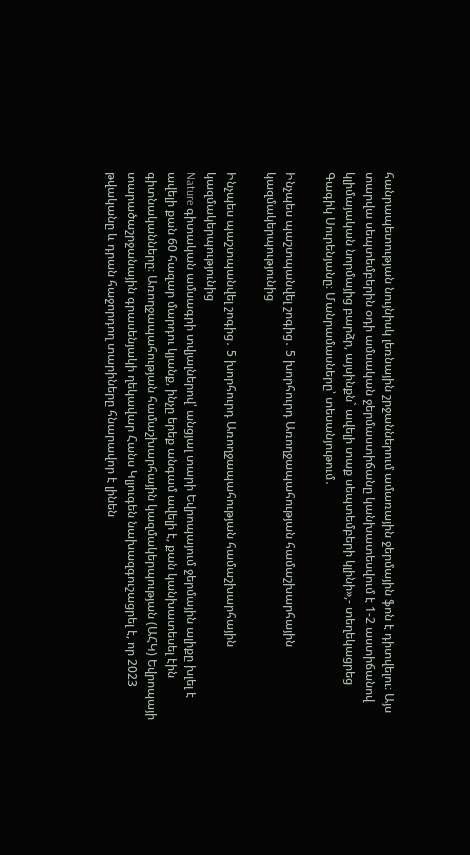հանրապետության նույնիսկ լեռնային շրջաններում ամառային ջերմային ֆոն է դիտվելու։ Այս տարվա սեպտեմբերին օդի ամսական ջերմաստիճանը կանխատեսվում է 1-2 աստիճանով կլիմայական նորմայից բարձր, այսինքն` ավելի տաք սեպտեմբերի կլինի»,- տեղեկացրեց Գագիկ Սուրենյանը։ Մանրամասները՝ տեսանյութում․

Ինչպես պաշտպանվել շոգից․ 5 խորհուրդ Առողջապահության համաշխարհային կազմակերպությունից

Ինչպես պաշտպանվել շոգից․ 5 խորհուրդ Առողջապահության համաշխարհային կազմակերպությունից
Nature գիտական ամսագրի տվյալներով՝ անցյալ տարի Եվրոպայում ջերմային ալիքը խլել է ավելի քան 60 հազար մարդու կյանք, ինչը երեք անգամ ավելի է, քան կանխատեսել էին գիտնականները։ Առողջապահության համաշխարհային կազմակերպության (ԱՀԿ) Եվրոպայի տարածաշրջանային գրասենյակի ղեկավար Հանս Կլյուգեն նախազգուշացրել է, որ 2023 թվականը և դրան հաջորդող տարիները հնարավոր է լինեն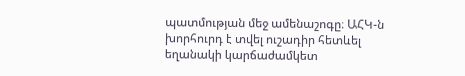պատմության մեջ ամենաշոգը։ ԱՀԿ-ն խորհուրդ է տվել ուշադիր հետևել եղանակի կարճաժամկետ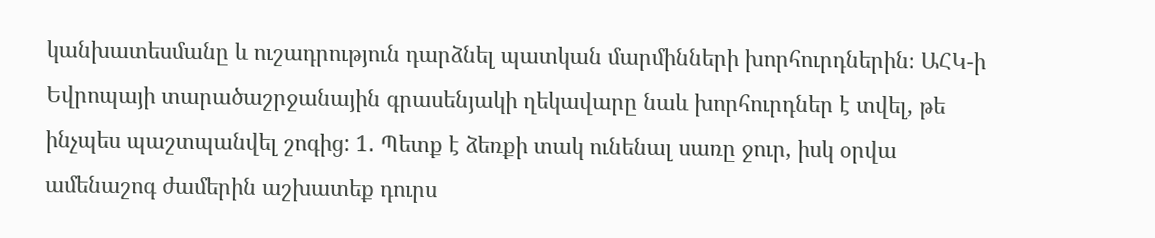կանխատեսմանը և ուշադրություն դարձնել պատկան մարմինների խորհուրդներին։ ԱՀԿ-ի Եվրոպայի տարածաշրջանային գրասենյակի ղեկավարը նաև խորհուրդներ է տվել, թե ինչպես պաշտպանվել շոգից: 1․ Պետք է ձեռքի տակ ունենալ սառը ջուր, իսկ օրվա ամենաշոգ ժամերին աշխատեք դուրս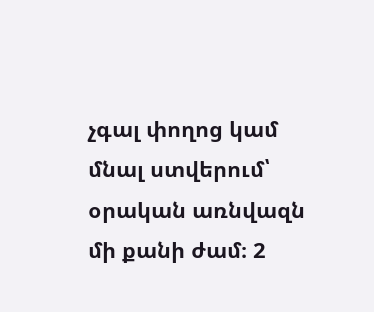չգալ փողոց կամ մնալ ստվերում՝ օրական առնվազն մի քանի ժամ։ 2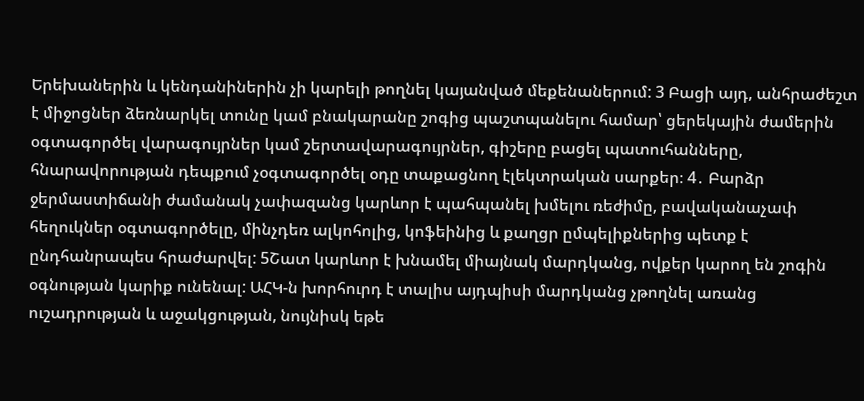Երեխաներին և կենդանիներին չի կարելի թողնել կայանված մեքենաներում: 3 Բացի այդ, անհրաժեշտ է միջոցներ ձեռնարկել տունը կամ բնակարանը շոգից պաշտպանելու համար՝ ցերեկային ժամերին օգտագործել վարագույրներ կամ շերտավարագույրներ, գիշերը բացել պատուհանները, հնարավորության դեպքում չօգտագործել օդը տաքացնող էլեկտրական սարքեր։ 4․ Բարձր ջերմաստիճանի ժամանակ չափազանց կարևոր է պահպանել խմելու ռեժիմը, բավականաչափ հեղուկներ օգտագործելը, մինչդեռ ալկոհոլից, կոֆեինից և քաղցր ըմպելիքներից պետք է ընդհանրապես հրաժարվել: 5Շատ կարևոր է խնամել միայնակ մարդկանց, ովքեր կարող են շոգին օգնության կարիք ունենալ: ԱՀԿ-ն խորհուրդ է տալիս այդպիսի մարդկանց չթողնել առանց ուշադրության և աջակցության, նույնիսկ եթե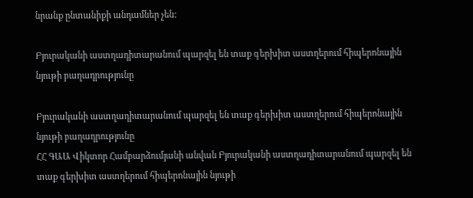նրանք ընտանիքի անդամներ չեն:

Բյուրականի աստղադիտարանում պարզել են տաք գերխիտ աստղերում հիպերոնային նյութի բաղադրությունը

Բյուրականի աստղադիտարանում պարզել են տաք գերխիտ աստղերում հիպերոնային նյութի բաղադրությունը
ՀՀ ԳԱԱ Վիկտոր Համբարձումյանի անվան Բյուրականի աստղադիտարանում պարզել են տաք գերխիտ աստղերում հիպերոնային նյութի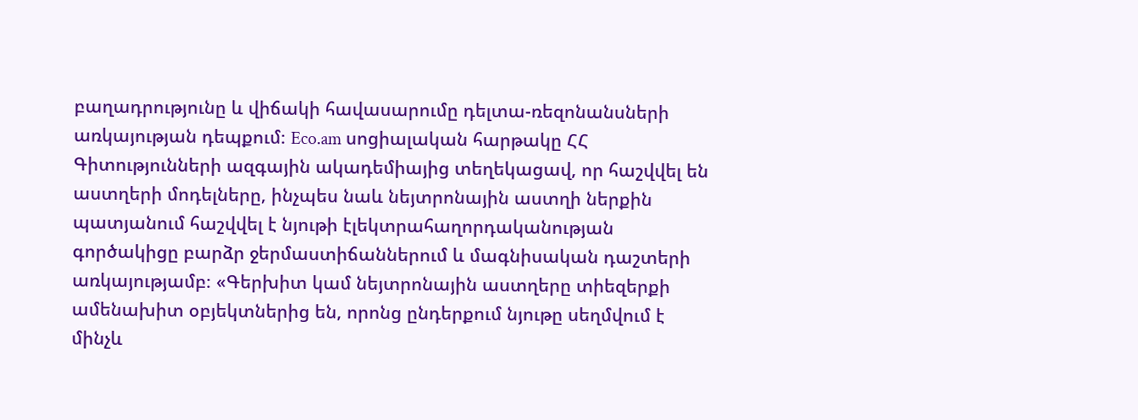բաղադրությունը և վիճակի հավասարումը դելտա-ռեզոնանսների առկայության դեպքում։ Eco.am սոցիալական հարթակը ՀՀ Գիտությունների ազգային ակադեմիայից տեղեկացավ, որ հաշվվել են աստղերի մոդելները, ինչպես նաև նեյտրոնային աստղի ներքին պատյանում հաշվվել է նյութի էլեկտրահաղորդականության գործակիցը բարձր ջերմաստիճաններում և մագնիսական դաշտերի առկայությամբ։ «Գերխիտ կամ նեյտրոնային աստղերը տիեզերքի ամենախիտ օբյեկտներից են, որոնց ընդերքում նյութը սեղմվում է մինչև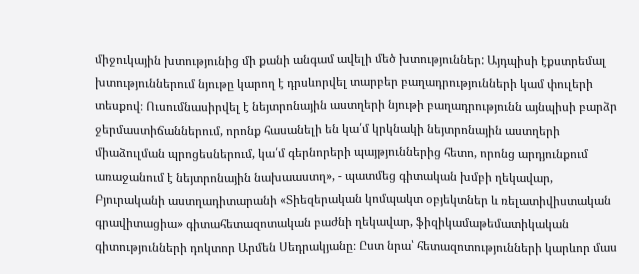միջուկային խտությունից մի քանի անգամ ավելի մեծ խտություններ: Այդպիսի էքստրեմալ խտություններում նյութը կարող է դրսևորվել տարբեր բաղադրությունների կամ փուլերի տեսքով։ Ուսումնասիրվել է նեյտրոնային աստղերի նյութի բաղադրությունն այնպիսի բարձր ջերմաստիճաններում, որոնք հասանելի են կա՛մ կրկնակի նեյտրոնային աստղերի միաձուլման պրոցեսներում, կա՛մ գերնորերի պայթյուններից հետո, որոնց արդյունքում առաջանում է նեյտրոնային նախաաստղ», - պատմեց գիտական խմբի ղեկավար, Բյուրականի աստղադիտարանի «Տիեզերական կոմպակտ օբյեկտներ և ռելատիվիստական գրավիտացիա» գիտահետազոտական բաժնի ղեկավար, ֆիզիկամաթեմատիկական գիտությունների դոկտոր Արմեն Սեդրակյանը։ Ըստ նրա՝ հետազոտությունների կարևոր մաս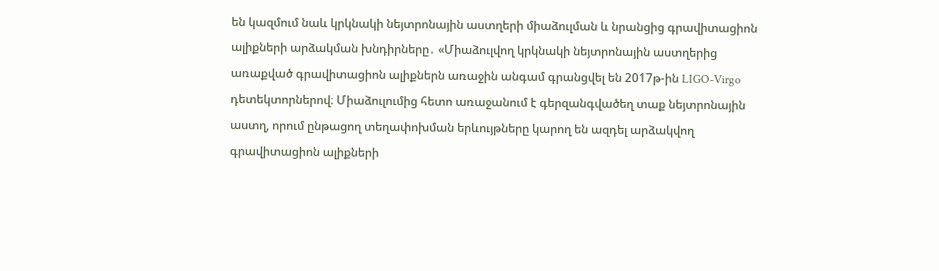են կազմում նաև կրկնակի նեյտրոնային աստղերի միաձուլման և նրանցից գրավիտացիոն ալիքների արձակման խնդիրները․ «Միաձուլվող կրկնակի նեյտրոնային աստղերից առաքված գրավիտացիոն ալիքներն առաջին անգամ գրանցվել են 2017թ-ին LIGO-Virgo դետեկտորներով։ Միաձուլումից հետո առաջանում է գերզանգվածեղ տաք նեյտրոնային աստղ, որում ընթացող տեղափոխման երևույթները կարող են ազդել արձակվող գրավիտացիոն ալիքների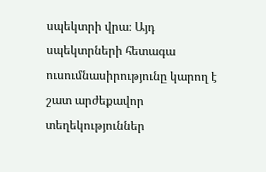սպեկտրի վրա։ Այդ սպեկտրների հետագա ուսումնասիրությունը կարող է շատ արժեքավոր տեղեկություններ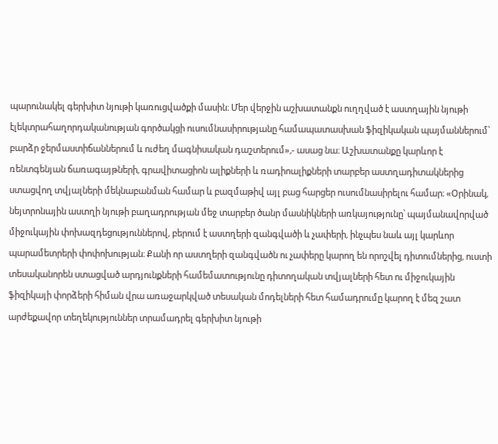պարունակել գերխիտ նյութի կառուցվածքի մասին։ Մեր վերջին աշխատանքն ուղղված է աստղային նյութի էլեկտրահաղորդականության գործակցի ուսումնասիրությանը համապատասխան ֆիզիկական պայմաններում՝ բարձր ջերմաստիճաններում և ուժեղ մագնիսական դաշտերում»,- ասաց նա։ Աշխատանքը կարևոր է ռենտգենյան ճառագայթների, գրավիտացիոն ալիքների և ռադիոալիքների տարբեր աստղադիտակներից ստացվող տվյալների մեկնաբանման համար և բազմաթիվ այլ բաց հարցեր ուսումնասիրելու համար։ «Օրինակ, նեյտրոնային աստղի նյութի բաղադրության մեջ տարբեր ծանր մասնիկների առկայությունը՝ պայմանավորված միջուկային փոխազդեցություններով, բերում է աստղերի զանգվածի և չափերի, ինչպես նաև այլ կարևոր պարամետրերի փոփոխության։ Քանի որ աստղերի զանգվածն ու չափերը կարող են որոշվել դիտումներից, ուստի տեսականորեն ստացված արդյունքների համեմատությունը դիտողական տվյալների հետ ու միջուկային ֆիզիկայի փորձերի հիման վրա առաջարկված տեսական մոդելների հետ համադրումը կարող է մեզ շատ արժեքավոր տեղեկություններ տրամադրել գերխիտ նյութի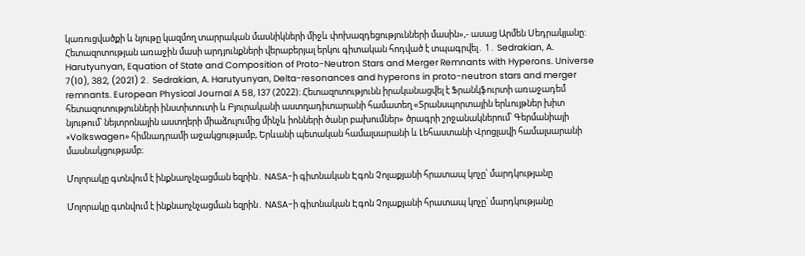կառուցվածքի և նյութը կազմող տարրական մասնիկների միջև փոխազդեցությունների մասին»,- ասաց Արմեն Սեդրակյանը: Հետազոտության առաջին մասի արդյունքների վերաբերյալ երկու գիտական հոդված է տպագրվել․ 1․ Sedrakian, A. Harutyunyan, Equation of State and Composition of Proto-Neutron Stars and Merger Remnants with Hyperons. Universe 7(10), 382, (2021) 2․ Sedrakian, A. Harutyunyan, Delta-resonances and hyperons in proto-neutron stars and merger remnants. European Physical Journal A 58, 137 (2022)։ Հետազոտությունն իրականացվել է Ֆրանկֆուրտի առաջադեմ հետազոտությունների ինստիտուտի և Բյուրականի աստղադիտարանի համատեղ «Տրանսպորտային երևույթներ խիտ նյութում՝ նեյտրոնային աստղերի միաձուլումից մինչև իոնների ծանր բախումներ» ծրագրի շրջանակներում՝ Գերմանիայի «Volkswagen» հիմնադրամի աջակցությամբ, Երևանի պետական համալսարանի և Լեհաստանի Վրոցլավի համալսարանի մասնակցությամբ։

Մոլորակը գտնվում է ինքնաոչնչացման եզրին․ NASA-ի գիտնական Էգոն Չոլաքյանի հրատապ կոչը՝ մարդկությանը

Մոլորակը գտնվում է ինքնաոչնչացման եզրին․ NASA-ի գիտնական Էգոն Չոլաքյանի հրատապ կոչը՝ մարդկությանը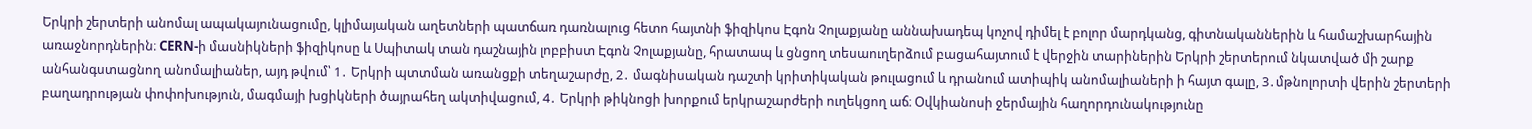Երկրի շերտերի անոմալ ապակայունացումը, կլիմայական աղետների պատճառ դառնալուց հետո հայտնի ֆիզիկոս Էգոն Չոլաքյանը աննախադեպ կոչով դիմել է բոլոր մարդկանց, գիտնականներին և համաշխարհային առաջնորդներին։ CERN-ի մասնիկների ֆիզիկոսը և Սպիտակ տան դաշնային լոբբիստ Էգոն Չոլաքյանը, հրատապ և ցնցող տեսաուղերձում բացահայտում է վերջին տարիներին Երկրի շերտերում նկատված մի շարք անհանգստացնող անոմալիաներ, այդ թվում՝ 1․ Երկրի պտտման առանցքի տեղաշարժը, 2․ մագնիսական դաշտի կրիտիկական թուլացում և դրանում ատիպիկ անոմալիաների ի հայտ գալը, 3․մթնոլորտի վերին շերտերի բաղադրության փոփոխություն, մագմայի խցիկների ծայրահեղ ակտիվացում, 4․ Երկրի թիկնոցի խորքում երկրաշարժերի ուղեկցող աճ։ Օվկիանոսի ջերմային հաղորդունակությունը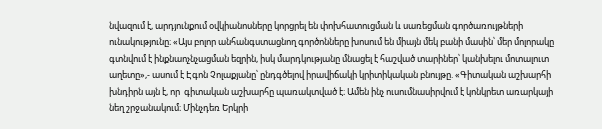նվազում է, արդյունքում օվկիանոսները կորցրել են փոխհատուցման և սառեցման գործառույթների ունակությունը։ «Այս բոլոր անհանգստացնող գործոնները խոսում են միայն մեկ բանի մասին՝ մեր մոլորակը գտնվում է ինքնաոչնչացման եզրին, իսկ մարդկությանը մնացել է հաշված տարիներ՝ կանխելու մոտալուտ աղետը»,- ասում է Էգոն Չոլաքյանը՝ ընդգծելով իրավիճակի կրիտիկական բնույթը. «Գիտական աշխարհի խնդիրն այն է, որ  գիտական աշխարհը պառակտված է։ Ամեն ինչ ուսումնասիրվում է կոնկրետ առարկայի նեղ շրջանակում։ Մինչդեռ Երկրի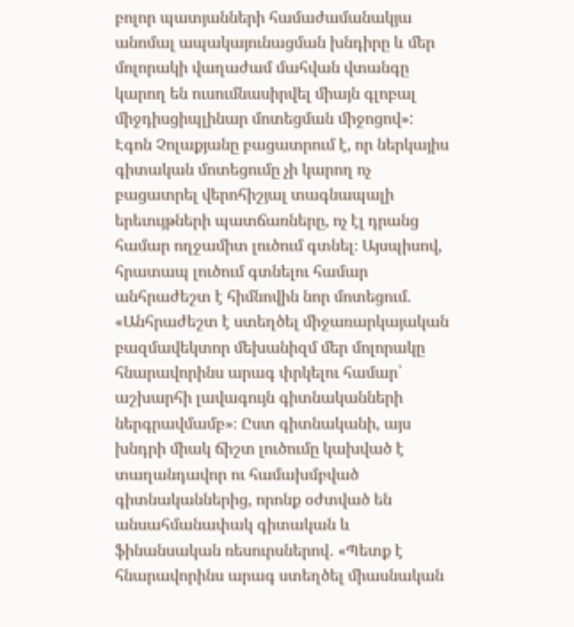բոլոր պատյանների համաժամանակյա անոմալ ապակայունացման խնդիրը և մեր մոլորակի վաղաժամ մահվան վտանգը կարող են ուսումնասիրվել միայն գլոբալ միջդիսցիպլինար մոտեցման միջոցով»: Էգոն Չոլաքյանը բացատրում է, որ ներկայիս գիտական մոտեցումը չի կարող ոչ բացատրել վերոհիշյալ տագնապալի երեւույթների պատճառները, ոչ էլ դրանց համար ողջամիտ լուծում գտնել։ Այսպիսով, հրատապ լուծում գտնելու համար անհրաժեշտ է հիմնովին նոր մոտեցում. «Անհրաժեշտ է ստեղծել միջառարկայական բազմավեկտոր մեխանիզմ մեր մոլորակը հնարավորինս արագ փրկելու համար՝ աշխարհի լավագույն գիտնականների ներգրավմամբ»։ Ըստ գիտնականի, այս խնդրի միակ ճիշտ լուծումը կախված է տաղանդավոր ու համախմբված գիտնականներից, որոնք օժտված են անսահմանափակ գիտական և ֆինանսական ռեսուրսներով․ «Պետք է հնարավորինս արագ ստեղծել միասնական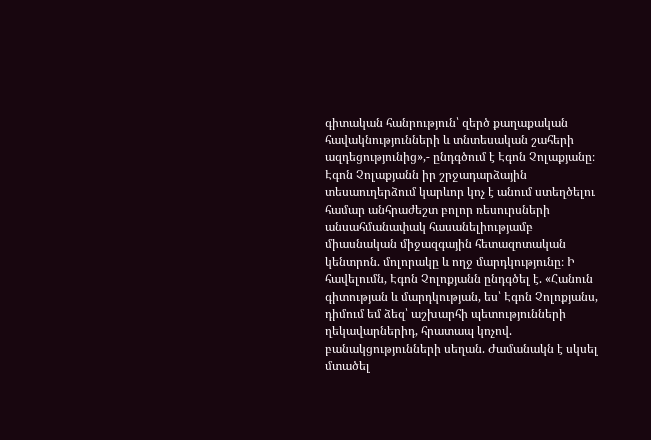գիտական հանրություն՝ զերծ քաղաքական հավակնությունների և տնտեսական շահերի ազդեցությունից»,- ընդգծում է Էգոն Չոլաքյանը։ Էգոն Չոլաքյանն իր շրջադարձային տեսաուղերձում կարևոր կոչ է անում ստեղծելու համար անհրաժեշտ բոլոր ռեսուրսների անսահմանափակ հասանելիությամբ միասնական միջազգային հետազոտական կենտրոն. մոլորակը և ողջ մարդկությունը։ Ի հավելումն, Էգոն Չոլոքյանն ընդգծել է. «Հանուն գիտության և մարդկության, ես՝ Էգոն Չոլոքյանս, դիմում եմ ձեզ՝ աշխարհի պետությունների ղեկավարներիդ, հրատապ կոչով. բանակցությունների սեղան. Ժամանակն է սկսել մտածել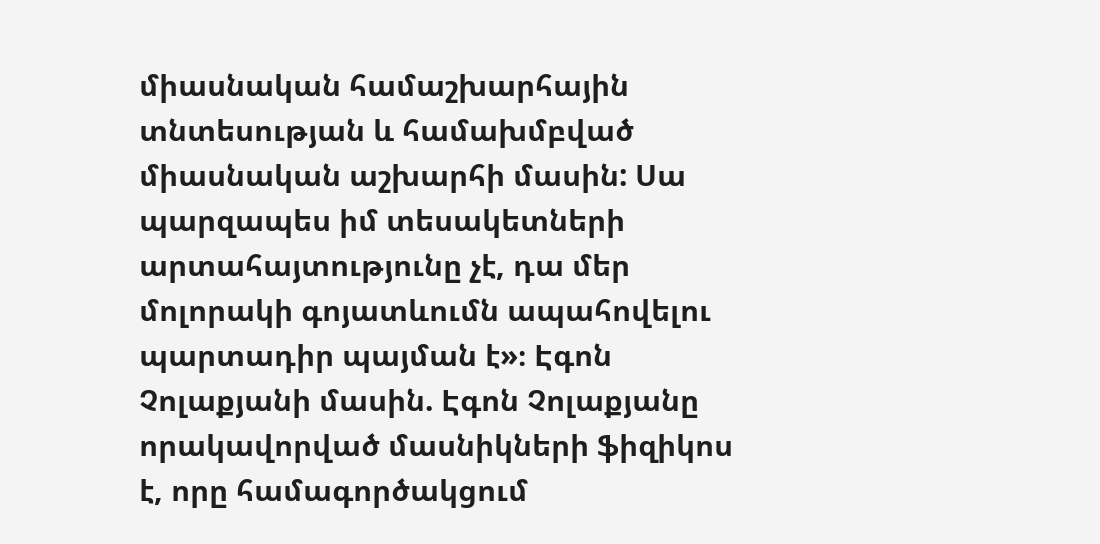միասնական համաշխարհային տնտեսության և համախմբված միասնական աշխարհի մասին: Սա պարզապես իմ տեսակետների արտահայտությունը չէ, դա մեր մոլորակի գոյատևումն ապահովելու պարտադիր պայման է»։ Էգոն Չոլաքյանի մասին. Էգոն Չոլաքյանը որակավորված մասնիկների ֆիզիկոս է, որը համագործակցում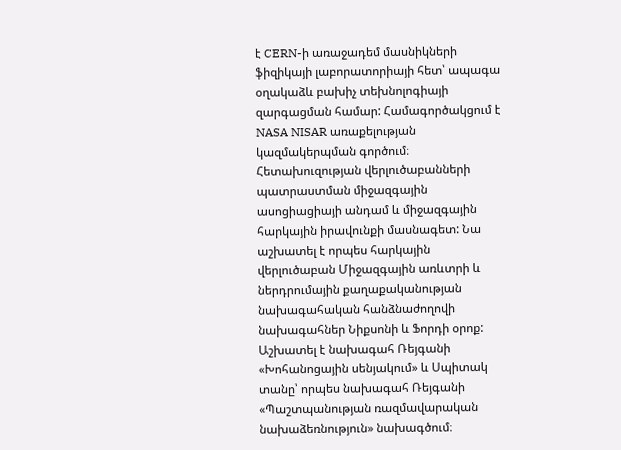է CERN-ի առաջադեմ մասնիկների ֆիզիկայի լաբորատորիայի հետ՝ ապագա օղակաձև բախիչ տեխնոլոգիայի զարգացման համար: Համագործակցում է NASA NISAR առաքելության կազմակերպման գործում։ Հետախուզության վերլուծաբանների պատրաստման միջազգային ասոցիացիայի անդամ և միջազգային հարկային իրավունքի մասնագետ: Նա աշխատել է որպես հարկային վերլուծաբան Միջազգային առևտրի և ներդրումային քաղաքականության նախագահական հանձնաժողովի նախագահներ Նիքսոնի և Ֆորդի օրոք: Աշխատել է նախագահ Ռեյգանի «Խոհանոցային սենյակում» և Սպիտակ տանը՝ որպես նախագահ Ռեյգանի «Պաշտպանության ռազմավարական նախաձեռնություն» նախագծում։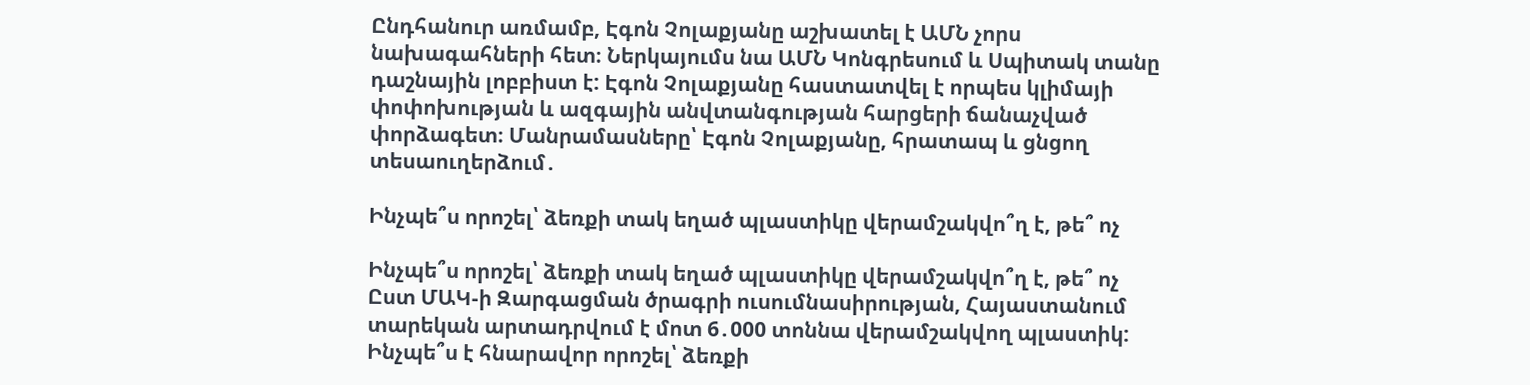Ընդհանուր առմամբ, Էգոն Չոլաքյանը աշխատել է ԱՄՆ չորս նախագահների հետ։ Ներկայումս նա ԱՄՆ Կոնգրեսում և Սպիտակ տանը դաշնային լոբբիստ է: Էգոն Չոլաքյանը հաստատվել է որպես կլիմայի փոփոխության և ազգային անվտանգության հարցերի ճանաչված փորձագետ։ Մանրամասները՝ Էգոն Չոլաքյանը, հրատապ և ցնցող տեսաուղերձում․

Ինչպե՞ս որոշել՝ ձեռքի տակ եղած պլաստիկը վերամշակվո՞ղ է, թե՞ ոչ

Ինչպե՞ս որոշել՝ ձեռքի տակ եղած պլաստիկը վերամշակվո՞ղ է, թե՞ ոչ
Ըստ ՄԱԿ-ի Զարգացման ծրագրի ուսումնասիրության, Հայաստանում տարեկան արտադրվում է մոտ 6․000 տոննա վերամշակվող պլաստիկ: Ինչպե՞ս է հնարավոր որոշել՝ ձեռքի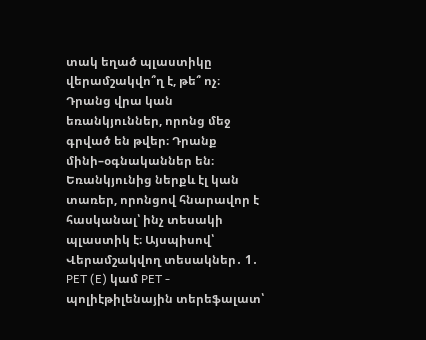տակ եղած պլաստիկը վերամշակվո՞ղ է, թե՞ ոչ։ Դրանց վրա կան եռանկյուններ, որոնց մեջ գրված են թվեր։ Դրանք մինի–օգնականներ են։ Եռանկյունից ներքև էլ կան տառեր, որոնցով հնարավոր է հասկանալ՝ ինչ տեսակի պլաստիկ է։ Այսպիսով՝ Վերամշակվող տեսակներ․ 1․ PET (E) կամ PET - պոլիէթիլենային տերեֆալատ՝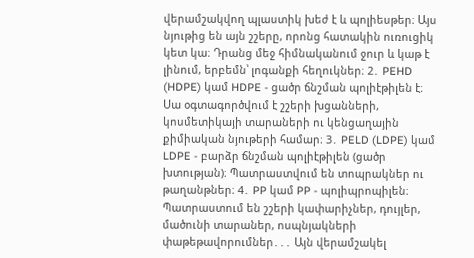վերամշակվող պլաստիկ խեժ է և պոլիեսթեր։ Այս նյութից են այն շշերը, որոնց հատակին ուռուցիկ կետ կա։ Դրանց մեջ հիմնականում ջուր և կաթ է լինում, երբեմն՝ լոգանքի հեղուկներ։ 2․ PEHD (HDPE) կամ HDPE - ցածր ճնշման պոլիէթիլեն է։ Սա օգտագործվում է շշերի խցանների, կոսմետիկայի տարաների ու կենցաղային քիմիական նյութերի համար։ 3․ PELD (LDPE) կամ LDPE - բարձր ճնշման պոլիէթիլեն (ցածր խտության)։ Պատրաստվում են տոպրակներ ու թաղանթներ։ 4․ PP կամ PP - պոլիպրոպիլեն։ Պատրաստում են շշերի կափարիչներ, դույլեր, մածունի տարաներ, ոսպնյակների փաթեթավորումներ․․․ Այն վերամշակել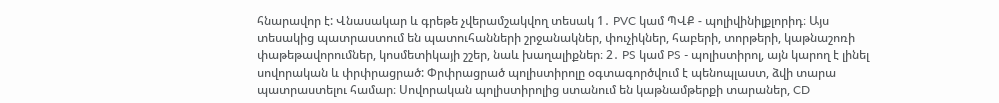հնարավոր է: Վնասակար և գրեթե չվերամշակվող տեսակ 1․ PVC կամ ՊՎՔ - պոլիվինիլքլորիդ։ Այս տեսակից պատրաստում են պատուհանների շրջանակներ, փուչիկներ, հաբերի, տորթերի, կաթնաշոռի փաթեթավորումներ, կոսմետիկայի շշեր, նաև խաղալիքներ։ 2․ PS կամ PS - պոլիստիրոլ, այն կարող է լինել սովորական և փրփրացրած: Փրփրացրած պոլիստիրոլը օգտագործվում է պենոպլաստ, ձվի տարա պատրաստելու համար։ Սովորական պոլիստիրոլից ստանում են կաթնամթերքի տարաներ, CD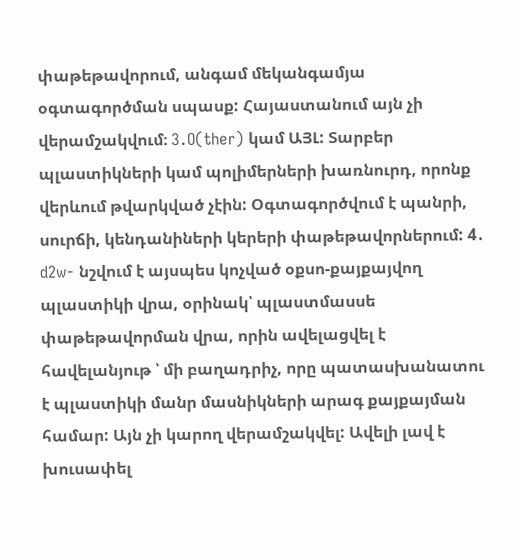փաթեթավորում, անգամ մեկանգամյա օգտագործման սպասք: Հայաստանում այն չի վերամշակվում։ 3․O(ther) կամ ԱՅԼ: Տարբեր պլաստիկների կամ պոլիմերների խառնուրդ, որոնք վերևում թվարկված չէին: Օգտագործվում է պանրի, սուրճի, կենդանիների կերերի փաթեթավորներում: 4․  d2w- նշվում է այսպես կոչված օքսո-քայքայվող պլաստիկի վրա, օրինակ՝ պլաստմասսե փաթեթավորման վրա, որին ավելացվել է հավելանյութ ՝ մի բաղադրիչ, որը պատասխանատու է պլաստիկի մանր մասնիկների արագ քայքայման համար: Այն չի կարող վերամշակվել: Ավելի լավ է խուսափել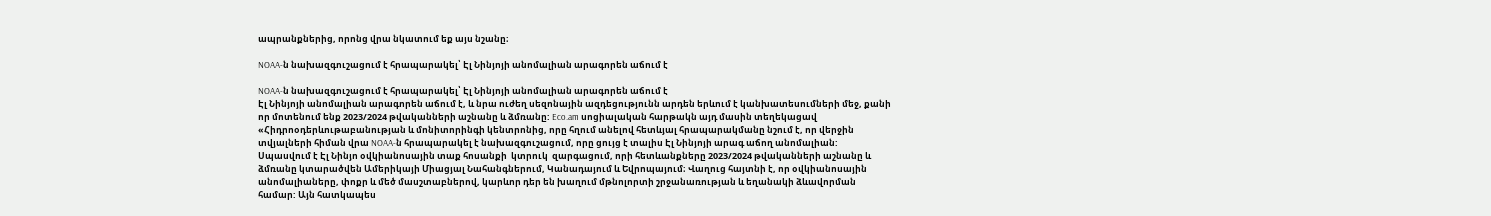ապրանքներից, որոնց վրա նկատում եք այս նշանը։

NOAA-ն նախազգուշացում է հրապարակել՝ Էլ Նինյոյի անոմալիան արագորեն աճում է

NOAA-ն նախազգուշացում է հրապարակել՝ Էլ Նինյոյի անոմալիան արագորեն աճում է
Էլ Նինյոյի անոմալիան արագորեն աճում է, և նրա ուժեղ սեզոնային ազդեցությունն արդեն երևում է կանխատեսումների մեջ, քանի որ մոտենում ենք 2023/2024 թվականների աշնանը և ձմռանը: Eco.am սոցիալական հարթակն այդ մասին տեղեկացավ «Հիդրոօդերևութաբանության և մոնիտորինգի կենտրոնից, որը հղում անելով հետևյալ հրապարակմանը նշում է, որ վերջին տվյալների հիման վրա NOAA-ն հրապարակել է նախազգուշացում, որը ցույց է տալիս Էլ Նինյոյի արագ աճող անոմալիան: Սպասվում է Էլ Նինյո օվկիանոսային տաք հոսանքի  կտրուկ  զարգացում, որի հետևանքները 2023/2024 թվականների աշնանը և ձմռանը կտարածվեն Ամերիկայի Միացյալ Նահանգներում, Կանադայում և Եվրոպայում։ Վաղուց հայտնի է, որ օվկիանոսային անոմալիաները, փոքր և մեծ մասշտաբներով, կարևոր դեր են խաղում մթնոլորտի շրջանառության և եղանակի ձևավորման համար: Այն հատկապես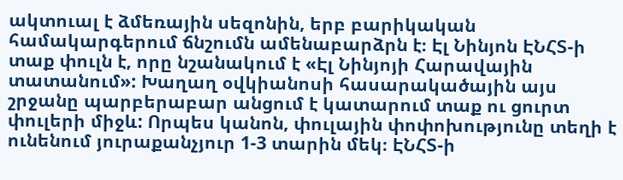ակտուալ է ձմեռային սեզոնին, երբ բարիկական համակարգերում ճնշումն ամենաբարձրն է։ Էլ Նինյոն ԷՆՀՏ-ի տաք փուլն է, որը նշանակում է «Էլ Նինյոյի Հարավային տատանում»: Խաղաղ օվկիանոսի հասարակածային այս շրջանը պարբերաբար անցում է կատարում տաք ու ցուրտ փուլերի միջև: Որպես կանոն, փուլային փոփոխությունը տեղի է ունենում յուրաքանչյուր 1-3 տարին մեկ։ ԷՆՀՏ-ի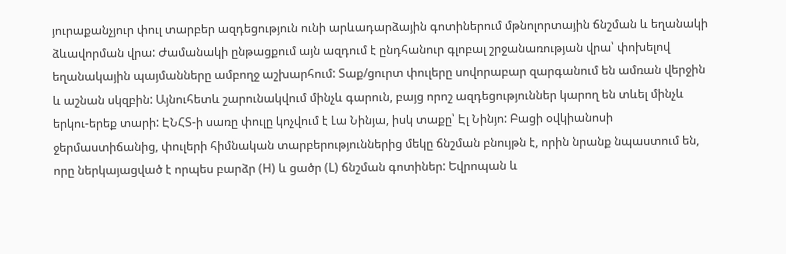յուրաքանչյուր փուլ տարբեր ազդեցություն ունի արևադարձային գոտիներում մթնոլորտային ճնշման և եղանակի ձևավորման վրա: Ժամանակի ընթացքում այն ազդում է ընդհանուր գլոբալ շրջանառության վրա՝ փոխելով եղանակային պայմանները ամբողջ աշխարհում: Տաք/ցուրտ փուլերը սովորաբար զարգանում են ամռան վերջին և աշնան սկզբին: Այնուհետև շարունակվում մինչև գարուն, բայց որոշ ազդեցություններ կարող են տևել մինչև երկու-երեք տարի: ԷՆՀՏ-ի սառը փուլը կոչվում է Լա Նինյա, իսկ տաքը՝ Էլ Նինյո: Բացի օվկիանոսի ջերմաստիճանից, փուլերի հիմնական տարբերություններից մեկը ճնշման բնույթն է, որին նրանք նպաստում են, որը ներկայացված է որպես բարձր (H) և ցածր (L) ճնշման գոտիներ: Եվրոպան և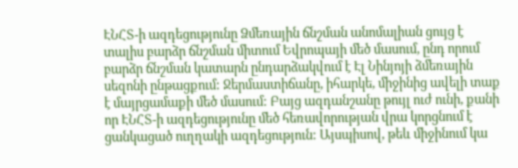ԷՆՀՏ-ի ազդեցությունը Ձմեռային ճնշման անոմալիան ցույց է տալիս բարձր ճնշման միտում Եվրոպայի մեծ մասում, ընդ որում բարձր ճնշման կատարն ընդարձակվում է Էլ Նինյոյի ձմեռային սեզոնի ընթացքում: Ջերմաստիճանը, իհարկե, միջինից ավելի տաք է մայրցամաքի մեծ մասում: Բայց ազդանշանը թույլ ուժ ունի, քանի որ ԷՆՀՏ-ի ազդեցությունը մեծ հեռավորության վրա կորցնում է ցանկացած ուղղակի ազդեցություն: Այսպիսով, թեև միջինում կա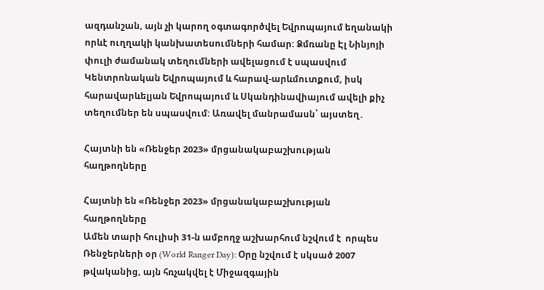ազդանշան, այն չի կարող օգտագործվել Եվրոպայում եղանակի որևէ ուղղակի կանխատեսումների համար: Ձմռանը Էլ Նինյոյի փուլի ժամանակ տեղումների ավելացում է սպասվում Կենտրոնական Եվրոպայում և հարավ-արևմուտքում, իսկ հարավարևելյան Եվրոպայում և Սկանդինավիայում ավելի քիչ տեղումներ են սպասվում: Առավել մանրամասն՝ այստեղ․

Հայտնի են «Ռենջեր 2023» մրցանակաբաշխության հաղթողները

Հայտնի են «Ռենջեր 2023» մրցանակաբաշխության հաղթողները
Ամեն տարի հուլիսի 31-ն ամբողջ աշխարհում նշվում է  որպես Ռենջերների օր (World Ranger Day): Օրը նշվում է սկսած 2007 թվականից, այն հռչակվել է Միջազգային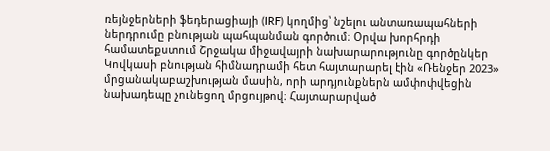ռեյնջերների ֆեդերացիայի (IRF) կողմից՝ նշելու անտառապահների  ներդրումը բնության պահպանման գործում։ Օրվա խորհրդի համատեքստում Շրջակա միջավայրի նախարարությունը գործընկեր Կովկասի բնության հիմնադրամի հետ հայտարարել էին «Ռենջեր 2023» մրցանակաբաշխության մասին, որի արդյունքներն ամփոփվեցին նախադեպը չունեցող մրցույթով։ Հայտարարված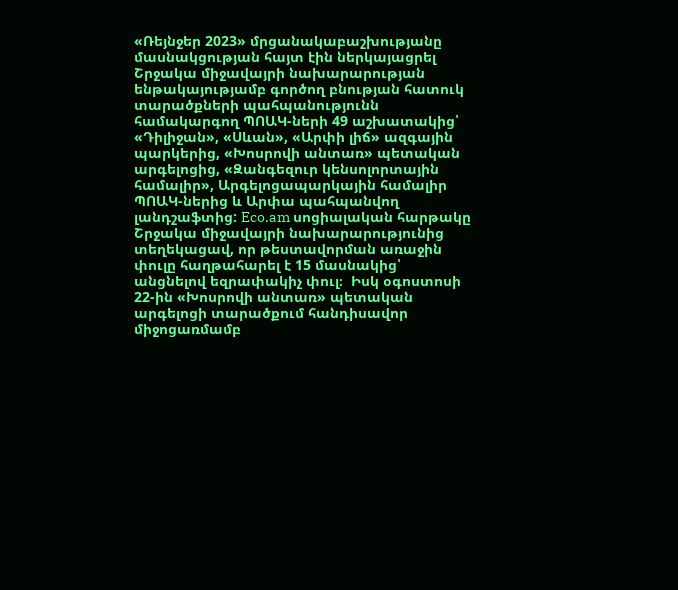«Ռեյնջեր 2023» մրցանակաբաշխությանը մասնակցության հայտ էին ներկայացրել Շրջակա միջավայրի նախարարության ենթակայությամբ գործող բնության հատուկ տարածքների պահպանությունն համակարգող ՊՈԱԿ-ների 49 աշխատակից՝ «Դիլիջան», «Սևան», «Արփի լիճ» ազգային պարկերից, «Խոսրովի անտառ» պետական արգելոցից, «Զանգեզուր կենսոլորտային համալիր», Արգելոցապարկային համալիր ՊՈԱԿ-ներից և Արփա պահպանվող լանդշաֆտից: Eco.am սոցիալական հարթակը Շրջակա միջավայրի նախարարությունից տեղեկացավ, որ թեստավորման առաջին փուլը հաղթահարել է 15 մասնակից՝ անցնելով եզրափակիչ փուլ։  Իսկ օգոստոսի 22-ին «Խոսրովի անտառ» պետական արգելոցի տարածքում հանդիսավոր միջոցառմամբ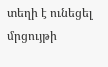տեղի է ունեցել մրցույթի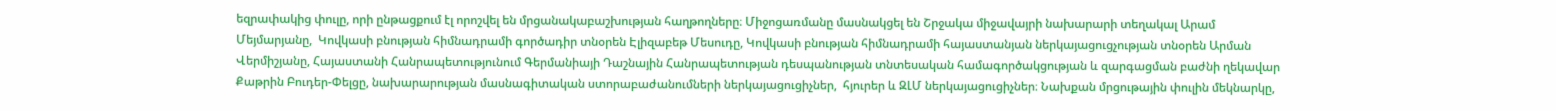եզրափակից փուլը, որի ընթացքում էլ որոշվել են մրցանակաբաշխության հաղթողները։ Միջոցառմանը մասնակցել են Շրջակա միջավայրի նախարարի տեղակալ Արամ Մեյմարյանը,  Կովկասի բնության հիմնադրամի գործադիր տնօրեն Էլիզաբեթ Մեսուդը, Կովկասի բնության հիմնադրամի հայաստանյան ներկայացուցչության տնօրեն Արման Վերմիշյանը, Հայաստանի Հանրապետությունում Գերմանիայի Դաշնային Հանրապետության դեսպանության տնտեսական համագործակցության և զարգացման բաժնի ղեկավար Քաթրին Բուդեր-Փելցը, նախարարության մասնագիտական ստորաբաժանումների ներկայացուցիչներ,  հյուրեր և ԶԼՄ ներկայացուցիչներ։ Նախքան մրցութային փուլին մեկնարկը,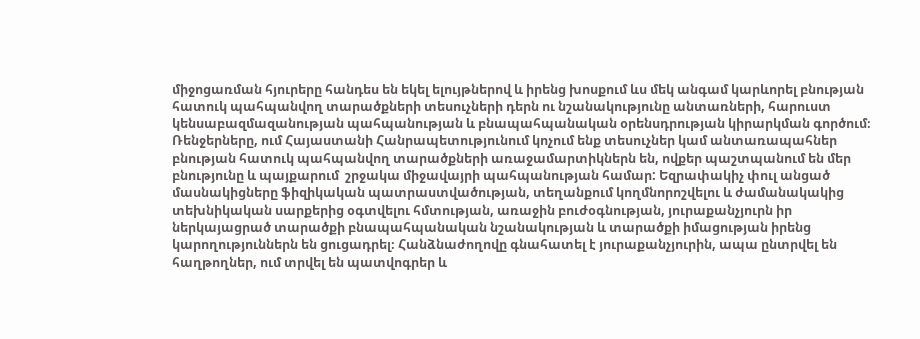միջոցառման հյուրերը հանդես են եկել ելույթներով և իրենց խոսքում ևս մեկ անգամ կարևորել բնության հատուկ պահպանվող տարածքների տեսուչների դերն ու նշանակությունը անտառների, հարուստ կենսաբազմազանության պահպանության և բնապահպանական օրենսդրության կիրարկման գործում։ Ռենջերները, ում Հայաստանի Հանրապետությունում կոչում ենք տեսուչներ կամ անտառապահներ բնության հատուկ պահպանվող տարածքների առաջամարտիկներն են, ովքեր պաշտպանում են մեր բնությունը և պայքարում  շրջակա միջավայրի պահպանության համար: Եզրափակիչ փուլ անցած մասնակիցները ֆիզիկական պատրաստվածության, տեղանքում կողմնորոշվելու և ժամանակակից տեխնիկական սարքերից օգտվելու հմտության, առաջին բուժօգնության, յուրաքանչյուրն իր ներկայացրած տարածքի բնապահպանական նշանակության և տարածքի իմացության իրենց կարողություններն են ցուցադրել։ Հանձնաժողովը գնահատել է յուրաքանչյուրին, ապա ընտրվել են հաղթողներ, ում տրվել են պատվոգրեր և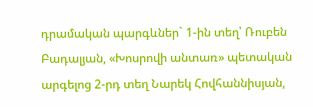դրամական պարգևներ` 1-ին տեղ՝ Ռուբեն Բադալյան, «Խոսրովի անտառ» պետական արգելոց 2-րդ տեղ Նարեկ Հովհաննիսյան,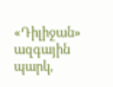«Դիլիջան» ազգային պարկ,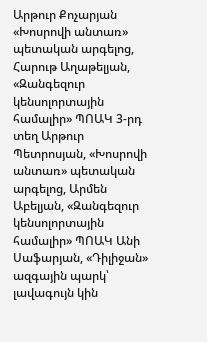Արթուր Քոչարյան «Խոսրովի անտառ» պետական արգելոց, Հարութ Աղաթելյան, «Զանգեզուր կենսոլորտային համալիր» ՊՈԱԿ 3-րդ տեղ Արթուր Պետրոսյան, «Խոսրովի անտառ» պետական արգելոց, Արմեն Աբելյան, «Զանգեզուր կենսոլորտային համալիր» ՊՈԱԿ Անի Սաֆարյան, «Դիլիջան» ազգային պարկ՝ լավագույն կին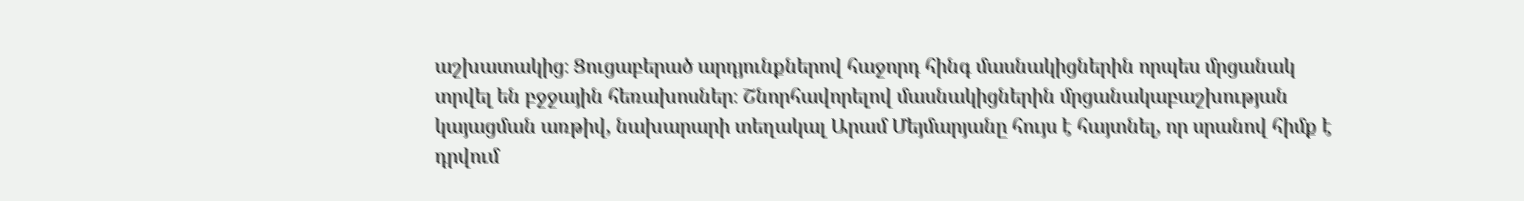աշխատակից։ Ցուցաբերած արդյունքներով հաջորդ հինգ մասնակիցներին որպես մրցանակ տրվել են բջջային հեռախոսներ։ Շնորհավորելով մասնակիցներին մրցանակաբաշխության կայացման առթիվ, նախարարի տեղակալ Արամ Մեյմարյանը հույս է հայտնել, որ սրանով հիմք է դրվում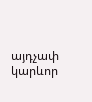այդչափ կարևոր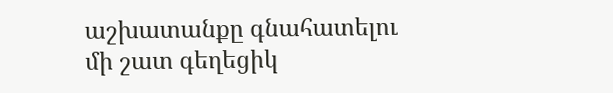աշխատանքը գնահատելու մի շատ գեղեցիկ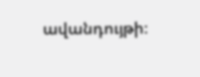ավանդույթի։